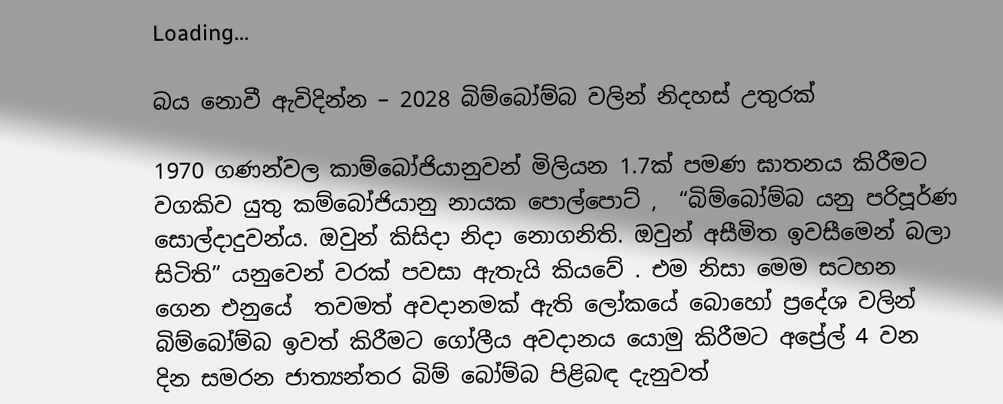Loading...

බය නොවී ඇවිදින්න – 2028 බිම්බෝම්බ වලින් නිදහස් උතුරක්

1970 ගණන්වල කාම්බෝජියානුවන් මිලියන 1.7ක් පමණ ඝාතනය කිරීමට වගකිව යුතු කම්බෝජියානු නායක පොල්පොට් ,  “බිම්බෝම්බ යනු පරිපූර්ණ සොල්දාදුවන්ය. ඔවුන් කිසිදා නිදා නොගනිති. ඔවුන් අසීමිත ඉවසීමෙන් බලා සිටිති” යනුවෙන් වරක් පවසා ඇතැයි කියවේ . එම නිසා මෙම සටහන ගෙන එනුයේ  තවමත් අවදානමක් ඇති ලෝකයේ බොහෝ ප්‍රදේශ වලින් බිම්බෝම්බ ඉවත් කිරීමට ගෝලීය අවදානය යොමු කිරීමට අප්‍රේල් 4 වන දින සමරන ජාත්‍යන්තර බිම් බෝම්බ පිළිබඳ දැනුවත්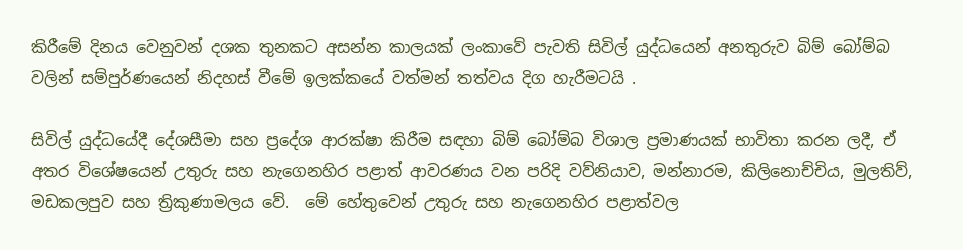කිරීමේ දිනය වෙනුවන් දශක තුනකට අසන්න කාලයක් ලංකාවේ පැවති සිවිල් යුද්ධයෙන් අනතුරුව බිම් බෝම්බ වලින් සම්පුර්ණයෙන් නිදහස් වීමේ ඉලක්කයේ වත්මන් තත්වය දිග හැරීමටයි .

සිවිල් යුද්ධයේදී දේශසීමා සහ ප්‍රදේශ ආරක්ෂා කිරීම සඳහා බිම් බෝම්බ විශාල ප්‍රමාණයක් භාවිතා කරන ලදී, ඒ අතර විශේෂයෙන් උතුරු සහ නැගෙනහිර පළාත් ආවරණය වන පරිදි වව්නියාව, මන්නාරම, කිලිනොච්චිය, මුලතිව්, මඩකලපුව සහ ත්‍රිකුණාමලය වේ.  මේ හේතුවෙන් උතුරු සහ නැගෙනහිර පළාත්වල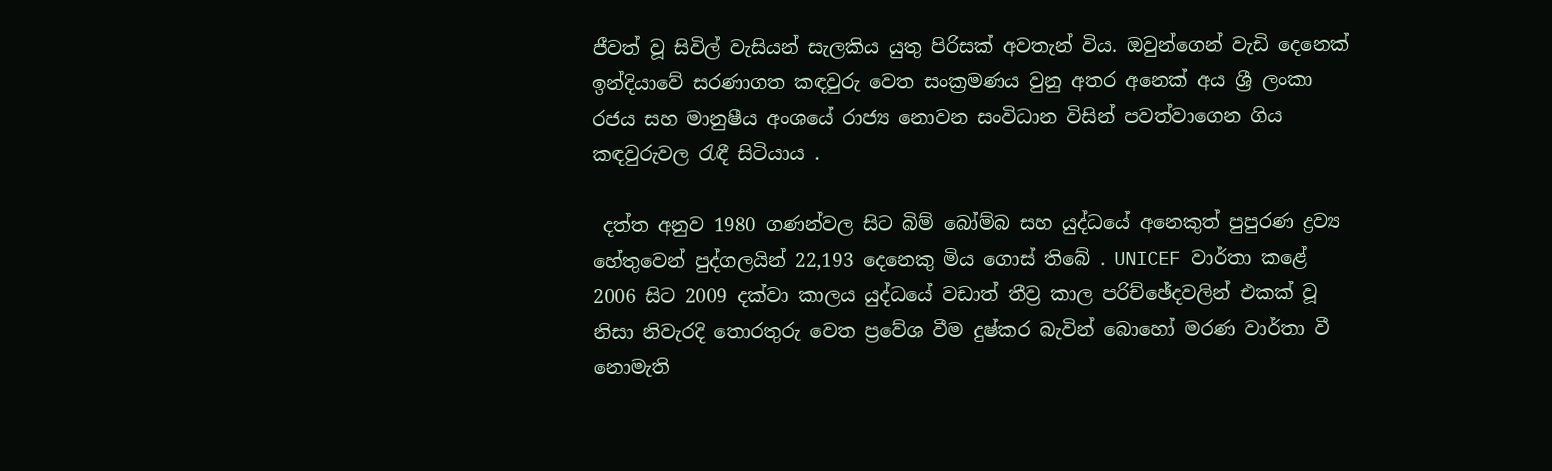ජීවත් වූ සිවිල් වැසියන් සැලකිය යුතු පිරිසක් අවතැන් විය. ඔවුන්ගෙන් වැඩි දෙනෙක් ඉන්දියාවේ සරණාගත කඳවුරු වෙත සංක්‍රමණය වුනු අතර අනෙක් අය ශ්‍රී ලංකා රජය සහ මානුෂීය අංශයේ රාජ්‍ය නොවන සංවිධාන විසින් පවත්වාගෙන ගිය කඳවුරුවල රැඳී සිටියාය .

 දත්ත අනුව 1980 ගණන්වල සිට බිම් බෝම්බ සහ යුද්ධයේ අනෙකුත් පුපුරණ ද්‍රව්‍ය හේතුවෙන් පුද්ගලයින් 22,193 දෙනෙකු මිය ගොස් තිබේ . UNICEF වාර්තා කළේ 2006 සිට 2009 දක්වා කාලය යුද්ධයේ වඩාත් තීව්‍ර කාල පරිච්ඡේදවලින් එකක් වූ නිසා නිවැරදි තොරතුරු වෙත ප්‍රවේශ වීම දුෂ්කර බැවින් බොහෝ මරණ වාර්තා වී නොමැති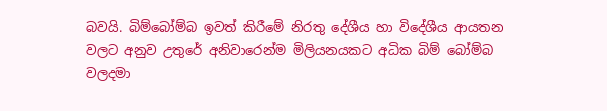බවයි. බිම්බෝම්බ ඉවත් කිරීමේ නිරතු දේශීය හා විදේශීය ආයතන වලට අනුව උතුරේ අනිවාරෙන්ම මිලියනයකට අධික බිම් බෝම්බ වලදමා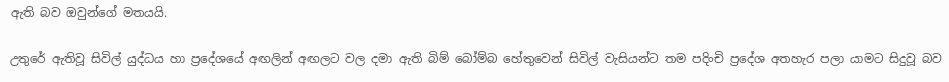ඇති බව ඔවුන්ගේ මතයයි.

උතුරේ ඇතිවූ සිවිල් යුද්ධය හා ප්‍රදේශයේ අඟලින් අඟලට වල දමා ඇති බිම් බෝම්බ හේතුවෙන් සිවිල් වැසියන්ට තම පදිංචි ප්‍රදේශ අතහැර පලා යාමට සිදුවූ බව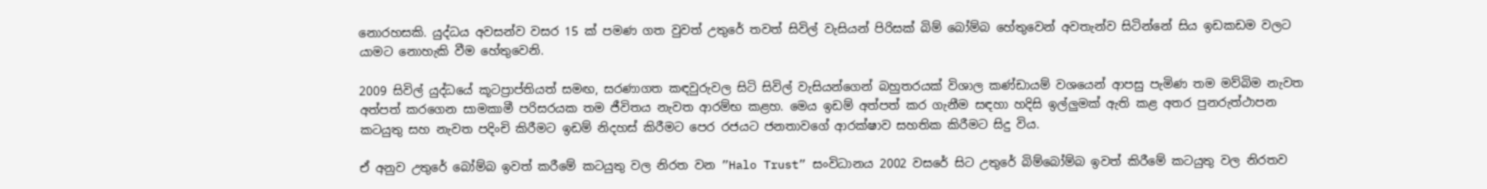නොරහසකි. යුද්ධය අවසන්ව වසර 15 ක් පමණ ගත වුවත් උතුරේ තවත් සිවිල් වැසියන් පිරිසක් බිම් බෝම්බ හේතුවෙන් අවතැන්ව සිටින්නේ සිය ඉඩකඩම වලට යාමට නොහැකි වීම හේතුවෙනි.

2009 සිවිල් යුද්ධයේ කූටප්‍රාප්තියත් සමඟ, සරණාගත කඳවුරුවල සිටි සිවිල් වැසියන්ගෙන් බහුතරයක් විශාල කණ්ඩායම් වශයෙන් ආපසු පැමිණ තම මව්බිම නැවත අත්පත් කරගෙන සාමකාමී පරිසරයක තම ජීවිතය නැවත ආරම්භ කළහ. මෙය ඉඩම් අත්පත් කර ගැනීම සඳහා හදිසි ඉල්ලුමක් ඇති කළ අතර පුනරුත්ථාපන කටයුතු සහ නැවත පදිංචි කිරීමට ඉඩම් නිදහස් කිරීමට පෙර රජයට ජනතාවගේ ආරක්ෂාව සහතික කිරීමට සිදු විය.

ඒ අනුව උතුරේ බෝම්බ ඉවත් කරීමේ කටයුතු වල නිරත වන ”Halo Trust” සංවිධානය 2002 වසරේ සිට උතුරේ බිම්බෝම්බ ඉවත් කිරීමේ කටයුතු වල නිරතව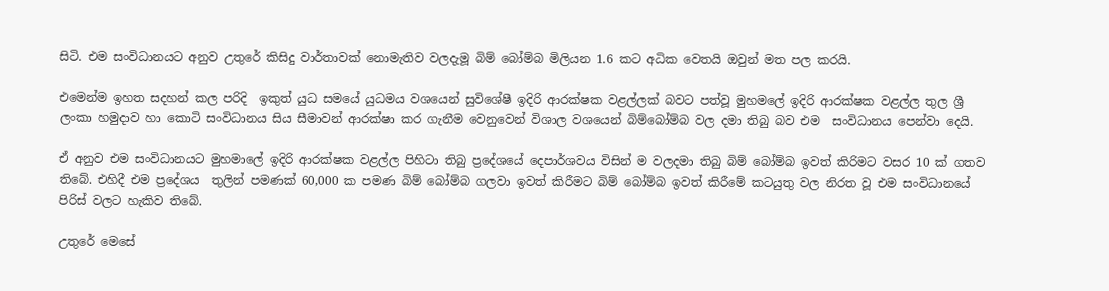සිටි. එම සංවිධානයට අනුව උතුරේ කිසිදු වාර්තාවක් නොමැතිව වලදැමූ බිම් බෝම්බ මිලියන 1.6 කට අධික වෙතයි ඔවුන් මත පල කරයි.

එමෙන්ම ඉහත සදහන් කල පරිදි  ඉකුත් යුධ සමයේ යුධමය වශයෙන් සුවිශේෂී ඉදිරි ආරක්ෂක වළල්ලක් බවට පත්වූ මුහමලේ ඉදිරි ආරක්ෂක වළල්ල තුල ශ්‍රී ලංකා හමුදාව හා කොටි සංවිධානය සිය සීමාවන් ආරක්ෂා කර ගැනීම වෙනුවෙන් විශාල වශයෙන් බිම්බෝම්බ වල දමා තිබු බව එම  සංවිධානය පෙන්වා දෙයි.

ඒ අනුව එම සංවිධානයට මුහමාලේ ඉදිරි ආරක්ෂක වළල්ල පිහිටා තිබු ප්‍රදේශයේ දෙපාර්ශවය විසින් ම වලදමා තිබු බිම් බෝම්බ ඉවත් කිරිමට වසර 10 ක් ගතව තිබේ. එහිදී එම ප්‍රදේශය  තුලින් පමණක් 60,000 ක පමණ බිම් බෝම්බ ගලවා ඉවත් කිරීමට බිම් බෝම්බ ඉවත් කිරීමේ කටයුතු වල නිරත වූ එම සංවිධානයේ පිරිස් වලට හැකිව තිබේ.

උතුරේ මෙසේ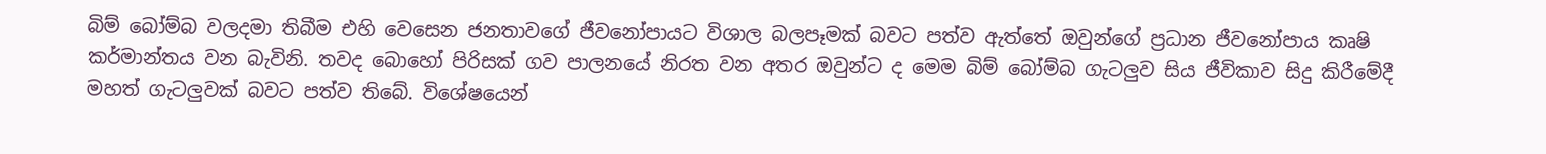බිම් බෝම්බ වලදමා තිබීම එහි වෙසෙන ජනතාවගේ ජීවනෝපායට විශාල බලපෑමක් බවට පත්ව ඇත්තේ ඔවුන්ගේ ප්‍රධාන ජීවනෝපාය කෘෂි කර්මාන්තය වන බැවිනි. තවද බොහෝ පිරිසක් ගව පාලනයේ නිරත වන අතර ඔවුන්ට ද මෙම බිම් බෝම්බ ගැටලුව සිය ජීවිකාව සිදු කිරීමේදී මහත් ගැටලුවක් බවට පත්ව තිබේ. විශේෂයෙන්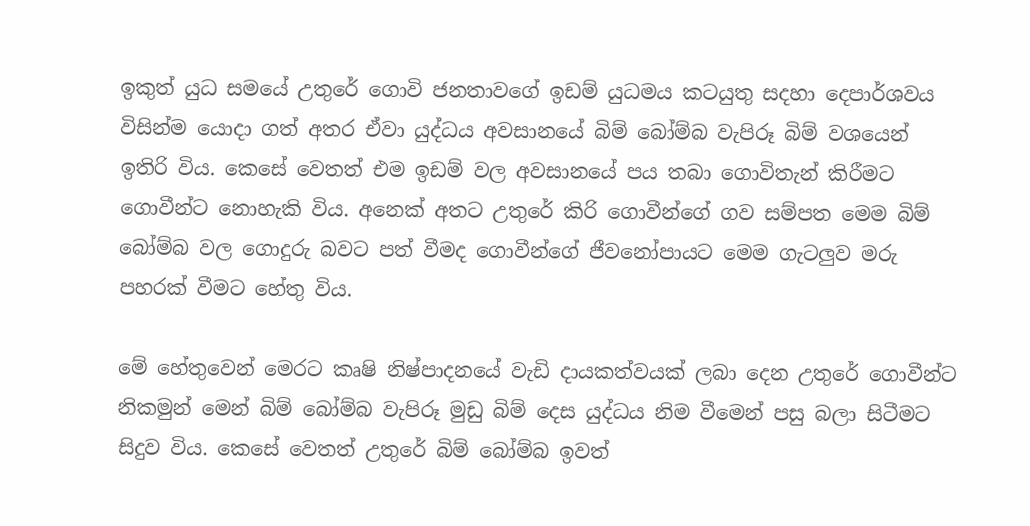ඉකුත් යුධ සමයේ උතුරේ ගොවි ජනතාවගේ ඉඩම් යුධමය කටයුතු සදහා දෙපාර්ශවය විසින්ම යොදා ගත් අතර ඒවා යුද්ධය අවසානයේ බිම් බෝම්බ වැපිරූ බිම් වශයෙන් ඉතිරි විය. කෙසේ වෙතත් එම ඉඩම් වල අවසානයේ පය තබා ගොවිතැන් කිරීමට ගොවීන්ට නොහැකි විය. අනෙක් අතට උතුරේ කිරි ගොවීන්ගේ ගව සම්පත මෙම බිම් බෝම්බ වල ගොදුරු බවට පත් වීමද ගොවීන්ගේ ජීවනෝපායට මෙම ගැටලුව මරු පහරක් වීමට හේතු විය.

මේ හේතුවෙන් මෙරට කෘෂි නිෂ්පාදනයේ වැඩි දායකත්වයක් ලබා දෙන උතුරේ ගොවීන්ට නිකමුන් මෙන් බිම් බෝම්බ වැපිරූ මුඩු බිම් දෙස යුද්ධය නිම වීමෙන් පසු බලා සිටීමට සිදුව විය. කෙසේ වෙතත් උතුරේ බිම් බෝම්බ ඉවත්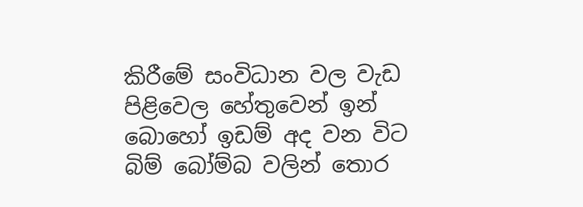කිරීමේ සංවිධාන වල වැඩ පිළිවෙල හේතුවෙන් ඉන් බොහෝ ඉඩම් අද වන විට බිම් බෝම්බ වලින් තොර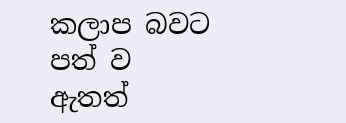කලාප බවට පත් ව ඇතත්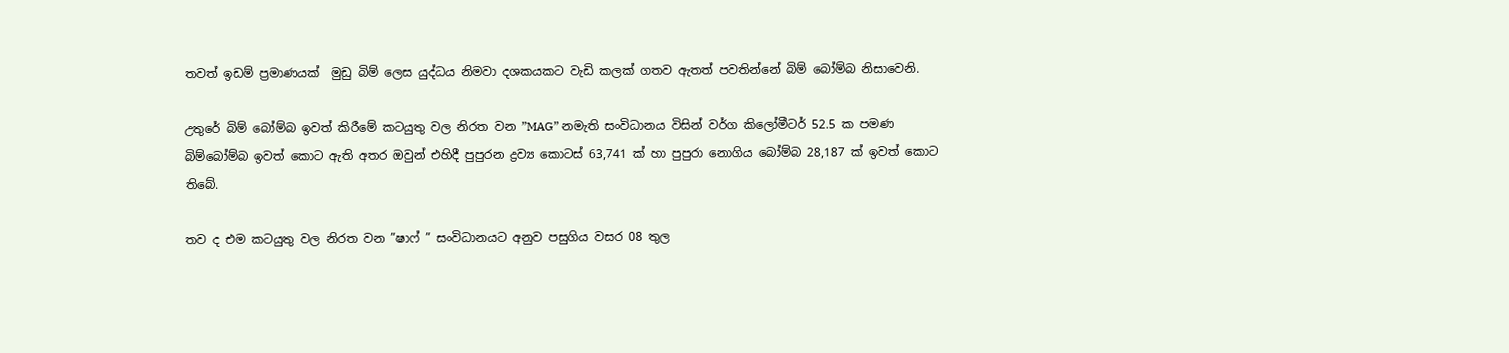තවත් ඉඩම් ප්‍රමාණයක්  මුඩු බිම් ලෙස යුද්ධය නිමවා දශකයකට වැඩි කලක් ගතව ඇතත් පවතින්නේ බිම් බෝම්බ නිසාවෙනි.

උතුරේ බිම් බෝම්බ ඉවත් කිරීමේ කටයුතු වල නිරත වන ”MAG” නමැති සංවිධානය විසින් වර්ග කිලෝමීටර් 52.5 ක පමණ බිම්බෝම්බ ඉවත් කොට ඇති අතර ඔවුන් එහිදී පුපුරන ද්‍රව්‍ය කොටස් 63,741 ක් හා පුපුරා නොගිය බෝම්බ 28,187 ක් ඉවත් කොට තිබේ.

තව ද එම කටයුතු වල නිරත වන ”ෂාෆ් ” සංවිධානයට අනුව පසුගිය වසර 08 තුල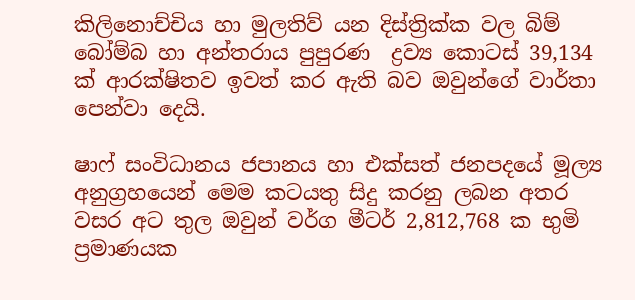කිලිනොච්චිය හා මුලතිව් යන දිස්ත්‍රික්ක වල බිම් බෝම්බ හා අන්තරාය පුපුරණ  ද්‍රව්‍ය කොටස් 39,134 ක් ආරක්ෂිතව ඉවත් කර ඇති බව ඔවුන්ගේ වාර්තා පෙන්වා දෙයි.

ෂාෆ්‍ සංවිධානය ජපානය හා එක්සත් ජනපදයේ මූල්‍ය අනුග්‍රහයෙන් මෙම කටයතු සිදු කරනු ලබන අතර වසර අට තුල ඔවුන් වර්ග මීටර් 2,812,768 ක භුමි ප්‍රමාණයක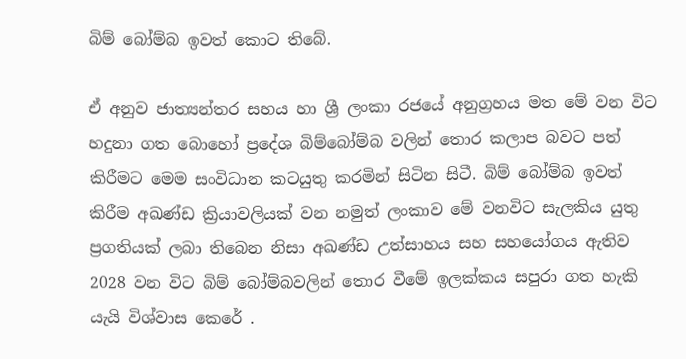බිම් බෝම්බ ඉවත් කොට තිබේ.

ඒ අනුව ජාත්‍යන්තර සහය හා ශ්‍රී ලංකා රජයේ අනුග්‍රහය මත මේ වන විට හදුනා ගත බොහෝ ප්‍රදේශ බිම්බෝම්බ වලින් තොර කලාප බවට පත් කිරීමට මෙම සංවිධාන කටයුතු කරමින් සිටින සිටී. බිම් බෝම්බ ඉවත් කිරීම අඛණ්ඩ ක්‍රියාවලියක් වන නමුත් ලංකාව මේ වනවිට සැලකිය යුතු ප්‍රගතියක් ලබා තිබෙන නිසා අඛණ්ඩ උත්සාහය සහ සහයෝගය ඇතිව  2028 වන විට බිම් බෝම්බවලින් තොර වීමේ ඉලක්කය සපුරා ගත හැකි යැයි විශ්වාස කෙරේ .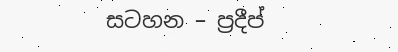සටහන – ප්‍රදීප්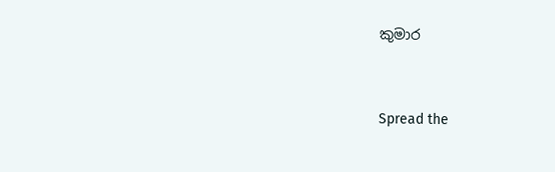කුමාර


Spread the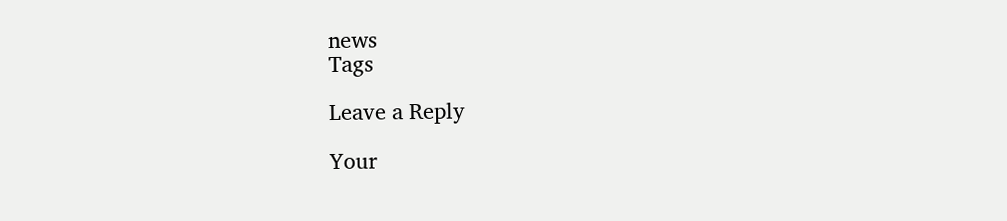news
Tags

Leave a Reply

Your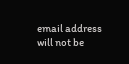email address will not be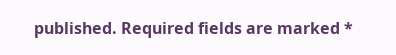published. Required fields are marked *